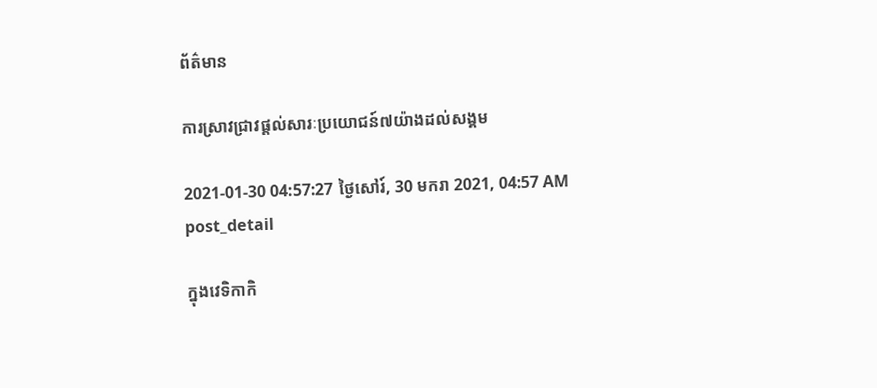ព័ត៌មាន

ការស្រាវជ្រាវផ្តល់សារៈប្រយោជន៍៧យ៉ាងដល់សង្គម

2021-01-30 04:57:27 ថ្ងៃសៅរ៍, 30 មករា 2021, 04:57 AM
post_detail

ក្នុងវេទិកាកិ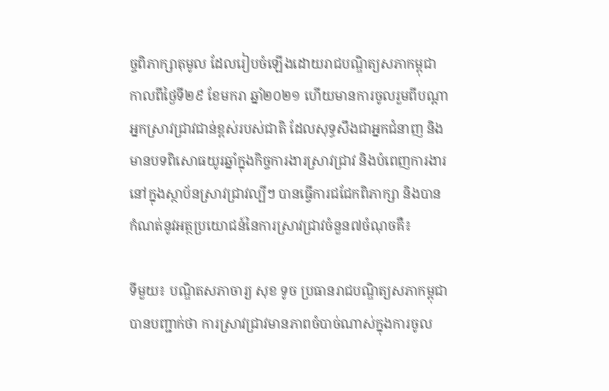ច្ចពិភាក្សាតុមូល ដែលរៀបចំឡើងដោយរាជបណ្ឌិត្យសភាកម្ពុជា កាលពីថ្ងៃទី២៩ ខែមករា ឆ្នាំ២០២១ ហើយមានការចូលរួមពីបណ្តាអ្នកស្រាវជ្រាវជាន់ខ្ពស់របស់ជាតិ ដែលសុទ្ធសឹងជាអ្នកជំនាញ និងមានបទពិសោធយូរឆ្នាំក្នុងកិច្ចការងារស្រាវជ្រាវ និងបំពេញការងារនៅក្នុងស្ថាប័នស្រាវជ្រាវល្បីៗ បានធ្វើការជជែកពិភាក្សា និងបានកំណត់នូវអត្ថប្រយោជន៍នៃការស្រាវជ្រាវចំនួន៧ចំណុចគឺ៖

ទីមួយ៖ បណ្ឌិតសភាចារ្យ សុខ ទូច ប្រធានរាជបណ្ឌិត្យសភាកម្ពុជា បានបញ្ជាក់ថា ការស្រាវជ្រាវមានភាពចំបាច់ណាស់ក្នុងការចូល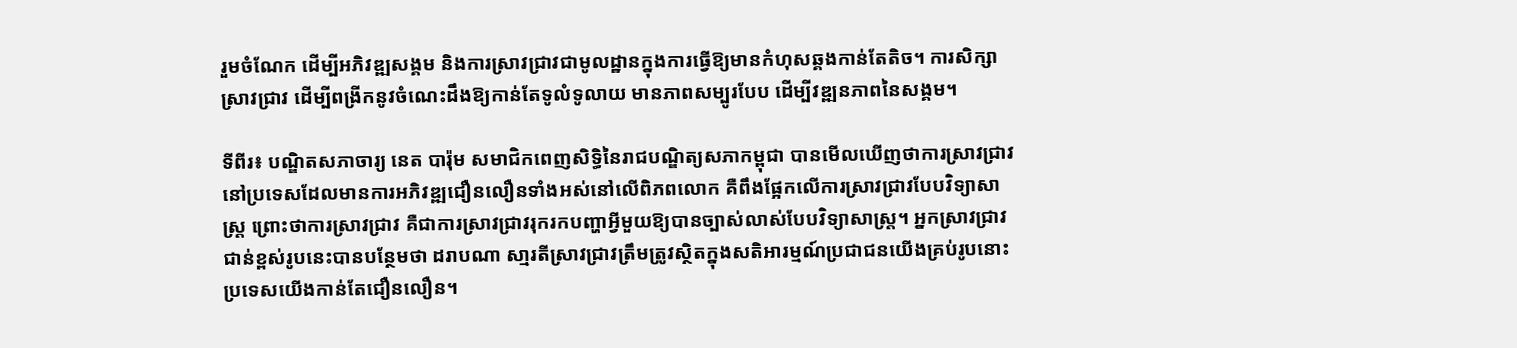រួមចំណែក ដើម្បីអភិវឌ្ឍសង្គម និងការស្រាវជ្រាវជាមូលដ្ឋានក្នុងការធ្វើឱ្យមានកំហុសឆ្គងកាន់តែតិច។ ការសិក្សាស្រាវជ្រាវ ដើម្បីពង្រីកនូវចំណេះដឹងឱ្យកាន់តែទូលំទូលាយ មានភាពសម្បូរបែប ដើម្បីវឌ្ឍនភាពនៃសង្គម។

ទីពីរ៖ បណ្ឌិតសភាចារ្យ នេត បារ៉ុម សមាជិកពេញសិទ្ធិនៃរាជបណ្ឌិត្យសភាកម្ពុជា បានមើលឃើញថាការស្រាវជ្រាវនៅប្រទេសដែលមានការអភិវឌ្ឍជឿនលឿនទាំងអស់នៅលើពិភពលោក គឺពឹងផ្អែកលើការស្រាវជ្រាវបែបវិទ្យាសាស្រ្ត ព្រោះថាការស្រាវជ្រាវ គឺជាការស្រាវជ្រាវរុករកបញ្ហាអ្វីមួយឱ្យបានច្បាស់លាស់បែបវិទ្យាសាស្រ្ត។ អ្នកស្រាវជ្រាវជាន់ខ្ពស់រូបនេះបានបន្ថែមថា ដរាបណា សា្មរតីស្រាវជ្រាវត្រឹមត្រូវស្ថិតក្នុងសតិអារម្មណ៍ប្រជាជនយើងគ្រប់រូបនោះប្រទេសយើងកាន់តែជឿនលឿន។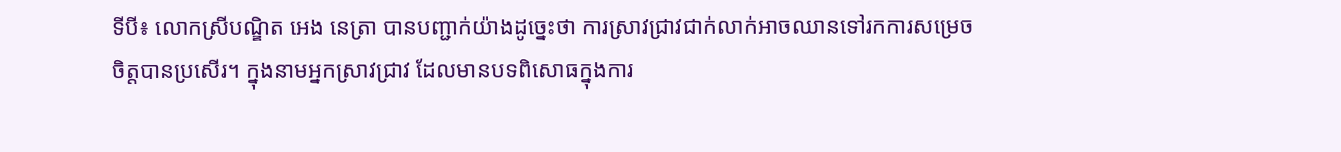ទីបី៖ លោកស្រីបណ្ឌិត អេង នេត្រា បានបញ្ជាក់យ៉ាងដូច្នេះថា ការស្រាវជ្រាវជាក់លាក់អាចឈានទៅរកការសម្រេចចិត្តបានប្រសើរ។ ក្នុងនាមអ្នកស្រាវជ្រាវ ដែលមានបទពិសោធក្នុងការ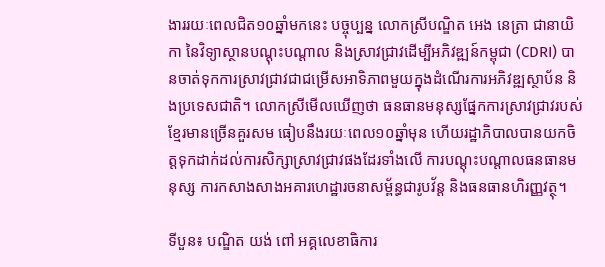ងាររយៈពេលជិត១០ឆ្នាំមកនេះ បច្ចុប្បន្ន លោកស្រីបណ្ឌិត អេង នេត្រា ជានាយិកា នៃវិទ្យាស្ថានបណ្តុះបណ្តាល និងស្រាវជ្រាវដើម្បីអភិវឌ្ឍន៍កម្ពុជា (CDRI) បានចាត់ទុកការស្រាវជ្រាវជាជម្រើសអាទិភាពមួយក្នុងដំណើរការអភិវឌ្ឍស្ថាប័ន និងប្រទេសជាតិ។ លោកស្រីមើលឃើញថា ធនធានមនុស្សផ្នែកការស្រាវជ្រាវរបស់ខ្មែរមានច្រើនគួរសម ធៀបនឹងរយៈពេល១០ឆ្នាំមុន ហើយរដ្ឋាភិបាលបានយកចិត្តទុកដាក់ដល់ការសិក្សាស្រាវជ្រាវផងដែរទាំងលើ ការបណ្តុះបណ្តាលធនធានមនុស្ស ការកសាងសាងអគារហេដ្ឋារចនាសម្ព័ន្ធជារូបវ័ន្ត និងធនធានហិរញ្ញវត្ថុ។

ទីបួន៖ បណ្ឌិត យង់ ពៅ អគ្គលេខាធិការ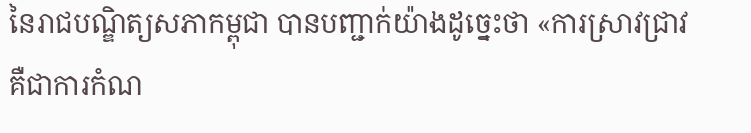នៃរាជបណ្ឌិត្យសភាកម្ពុជា បានបញ្ជាក់យ៉ាងដូច្នេះថា «ការស្រាវជ្រាវ គឺជាការកំណ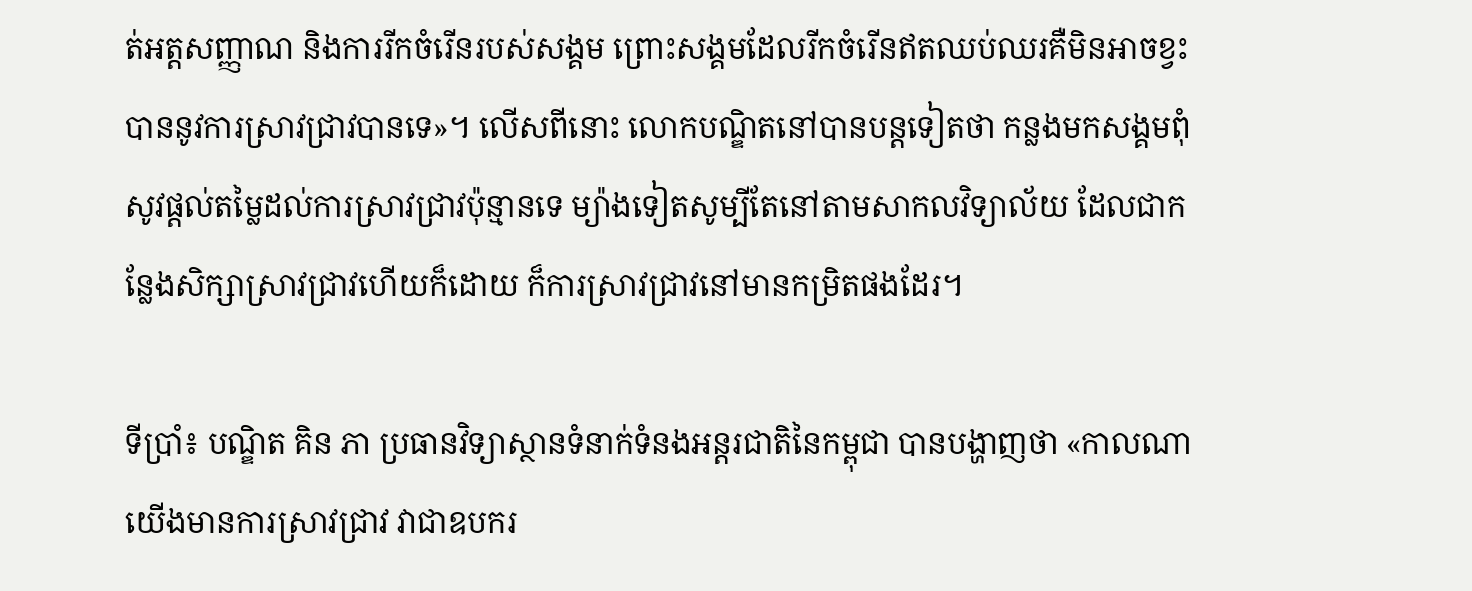ត់អត្តសញ្ញាណ និងការរីកចំរើនរបស់សង្គម ព្រោះសង្គមដែលរីកចំរើនឥតឈប់ឈរគឺមិនអាចខ្វះបាននូវការស្រាវជ្រាវបានទេ»។ លើសពីនោះ លោកបណ្ឌិតនៅបានបន្តទៀតថា កន្លងមកសង្គមពុំសូវផ្តល់តម្លៃដល់ការស្រាវជ្រាវប៉ុន្មានទេ ម្យ៉ាងទៀតសូម្បីតែនៅតាមសាកលវិទ្យាល័យ ដែលជាកន្លែងសិក្សាស្រាវជ្រាវហើយក៏ដោយ ក៏ការស្រាវជ្រាវនៅមានកម្រិតផងដែរ។

ទីប្រាំ៖ បណ្ឌិត គិន ភា ប្រធានវិទ្យាស្ថានទំនាក់ទំនងអន្តរជាតិនៃកម្ពុជា បានបង្ហាញថា «កាលណាយើងមានការស្រាវជ្រាវ វាជាឧបករ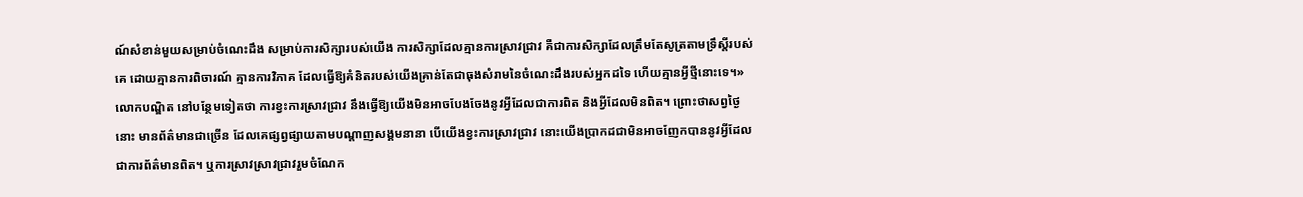ណ៍សំខាន់មួយសម្រាប់ចំណេះដឹង សម្រាប់ការសិក្សារបស់យើង ការសិក្សាដែលគ្មានការស្រាវជ្រាវ គឺជាការសិក្សាដែលត្រឹមតែសូត្រតាមទ្រឹស្តីរបស់គេ ដោយគ្មានការពិចារណ៍ គ្មានការវិភាគ ដែលធ្វើឱ្យគំនិតរបស់យើងគ្រាន់តែជាធុងសំរាមនៃចំណេះដឹងរបស់អ្នកដទៃ ហើយគ្មានអ្វីថ្មីនោះទេ។» លោកបណ្ឌិត នៅបន្ថែមទៀតថា ការខ្វះការស្រាវជ្រាវ នឹងធ្វើឱ្យយើងមិនអាចបែងចែងនូវអ្វីដែលជាការពិត និងអ្វីដែលមិនពិត។ ព្រោះថាសព្វថ្ងៃនោះ មានព័ត៌មានជាច្រើន ដែលគេផ្សព្វផ្សាយតាមបណ្តាញសង្គមនានា បើយើងខ្វះការស្រាវជ្រាវ នោះយើងប្រាកដជាមិនអាចញែកបាននូវអ្វីដែលជាការព័ត៌មានពិត។ ឬការស្រាវស្រាវជ្រាវរួមចំណែក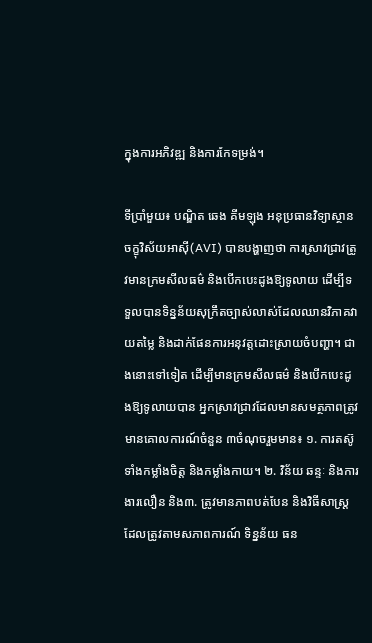ក្នុងការអភិវឌ្ឍ និងការកែទម្រង់។

ទីប្រាំមួយ៖ បណ្ឌិត ឆេង គីមឡុង អនុប្រធានវិទ្យាស្ថានចក្ខុវិស័យអាស៊ី(AVI) បានបង្ហាញថា ការស្រាវជ្រាវត្រូវមានក្រមសីលធម៌ និងបើកបេះដូងឱ្យទូលាយ ដើម្បីទទួលបានទិន្នន័យសុក្រឹតច្បាស់លាស់ដែលឈានវិភាគវាយតម្លៃ និងដាក់ផែនការអនុវត្តដោះស្រាយចំបញ្ហា។ ជាងនោះទៅទៀត ដើម្បីមានក្រមសីលធម៌ និងបើកបេះដូងឱ្យទូលាយបាន អ្នកស្រាវជ្រាវដែលមានសមត្ថភាពត្រូវមានគោលការណ៍ចំនួន ៣ចំណុចរួមមាន៖ ១. ការតស៊ូទាំងកម្លាំងចិត្ត និងកម្លាំងកាយ។ ២. វិន័យ ឆន្ទៈ និងការងារលឿន និង៣. ត្រូវមានភាពបត់បែន និងវិធីសាស្រ្តដែលត្រូវតាមសភាពការណ៍ ទិន្នន័យ ធន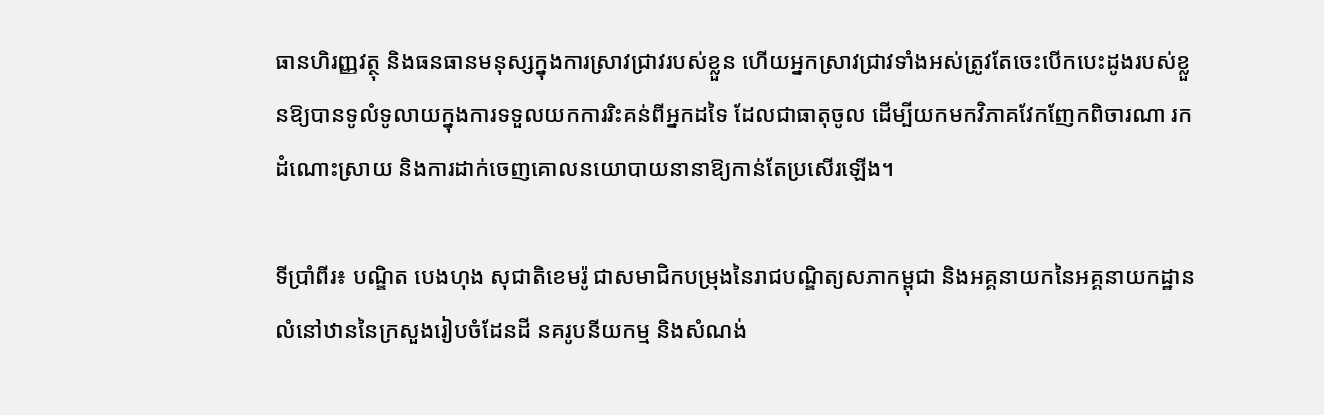ធានហិរញ្ញវត្ថុ និងធនធានមនុស្សក្នុងការស្រាវជ្រាវរបស់ខ្លួន ហើយអ្នកស្រាវជ្រាវទាំងអស់ត្រូវតែចេះបើកបេះដូងរបស់ខ្លួនឱ្យបានទូលំទូលាយក្នុងការទទួលយកការរិះគន់ពីអ្នកដទៃ ដែលជាធាតុចូល ដើម្បីយកមកវិភាគវែកញែកពិចារណា រកដំណោះស្រាយ និងការដាក់ចេញគោលនយោបាយនានាឱ្យកាន់តែប្រសើរឡើង។

ទីប្រាំពីរ៖ បណ្ឌិត បេងហុង សុជាតិខេមរ៉ូ ជាសមាជិកបម្រុងនៃរាជបណ្ឌិត្យសភាកម្ពុជា និងអគ្គនាយកនៃអគ្គនាយកដ្ឋានលំនៅឋាននៃក្រសួងរៀបចំដែនដី នគរូបនីយកម្ម និងសំណង់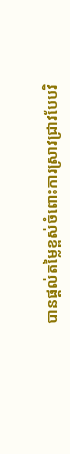បានផ្តល់តម្លៃខ្ពស់ចំពោះការស្រាវជ្រាវបែបវិ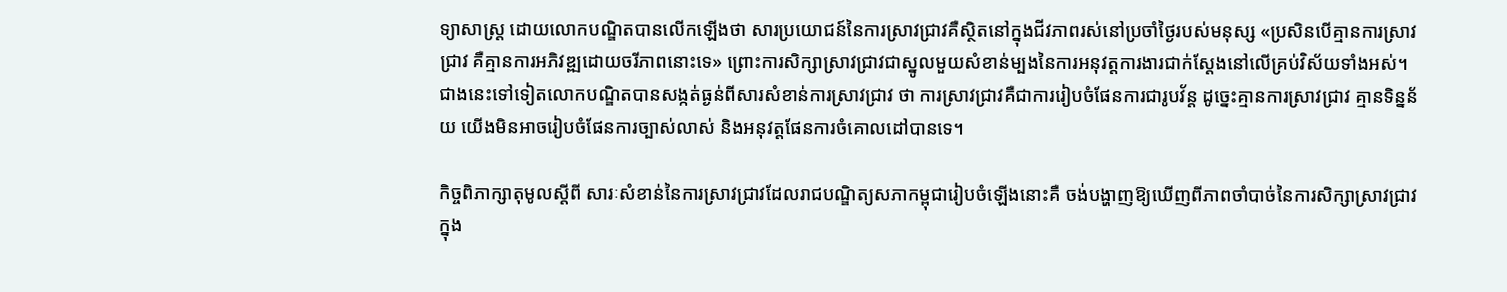ទ្យាសាស្រ្ត ដោយលោកបណ្ឌិតបានលើកឡើងថា សារប្រយោជន៍នៃការស្រាវជ្រាវគឺស្ថិតនៅក្នុងជីវភាពរស់នៅប្រចាំថ្ងៃរបស់មនុស្ស «ប្រសិនបើគ្មានការស្រាវជ្រាវ គឺគ្មានការអភិវឌ្ឍដោយចរីភាពនោះទេ» ព្រោះការសិក្សាស្រាវជ្រាវជាស្នូលមួយសំខាន់ម្បងនៃការអនុវត្តការងារជាក់ស្តែងនៅលើគ្រប់វិស័យទាំងអស់។ ជាងនេះទៅទៀតលោកបណ្ឌិតបានសង្កត់ធ្ងន់ពីសារសំខាន់ការស្រាវជ្រាវ ថា ការស្រាវជ្រាវគឺជាការរៀបចំផែនការជារូបវ័ន្ត ដូច្នេះគ្មានការស្រាវជ្រាវ គ្មានទិន្នន័យ យើងមិនអាចរៀបចំផែនការច្បាស់លាស់ និងអនុវត្តផែនការចំគោលដៅបានទេ។

កិច្ចពិភាក្សាតុមូលស្តីពី សារៈសំខាន់នៃការស្រាវជ្រាវដែលរាជបណ្ឌិត្យសភាកម្ពុជារៀបចំឡើងនោះគឺ ចង់បង្ហាញឱ្យឃើញពីភាពចាំបាច់នៃការសិក្សាស្រាវជ្រាវ ក្នុង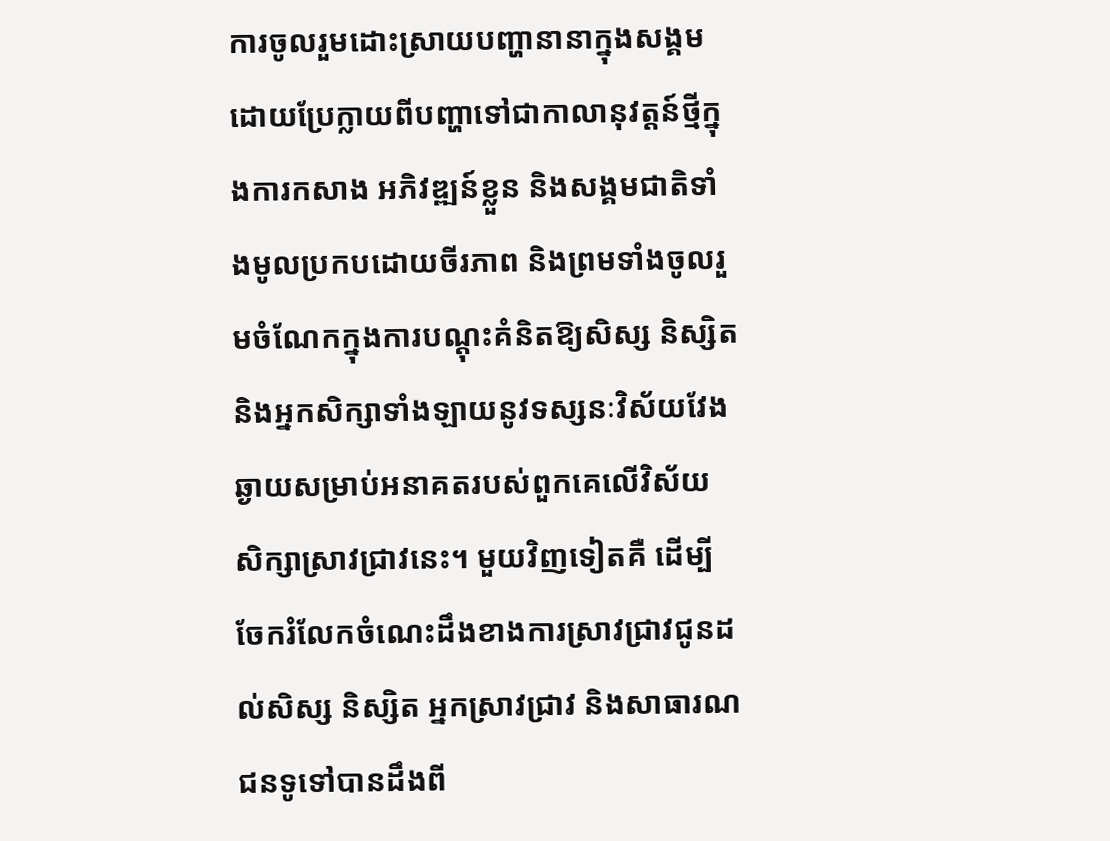ការចូលរួមដោះស្រាយបញ្ហានានាក្នុងសង្គម ដោយប្រែក្លាយពីបញ្ហាទៅជាកាលានុវត្តន៍ថ្មីក្នុងការកសាង អភិវឌ្ឍន៍ខ្លួន និងសង្គមជាតិទាំងមូលប្រកបដោយចីរភាព និងព្រមទាំងចូលរួមចំណែកក្នុងការបណ្តុះគំនិតឱ្យសិស្ស និស្សិត និងអ្នកសិក្សាទាំងឡាយនូវទស្សនៈវិស័យវែងឆ្ងាយសម្រាប់អនាគតរបស់ពួកគេលើវិស័យសិក្សាស្រាវជ្រាវនេះ។ មួយវិញទៀតគឺ ដើម្បីចែករំលែកចំណេះដឹងខាងការស្រាវជ្រាវជូនដល់សិស្ស និស្សិត អ្នកស្រាវជ្រាវ និងសាធារណជនទូទៅបានដឹងពី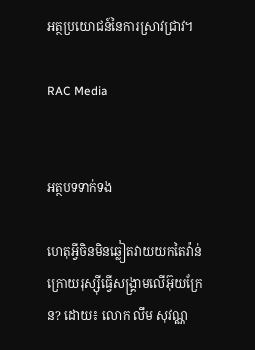អត្ថប្រយោជន៍នៃការស្រាវជ្រាវ។

RAC Media


អត្ថបទទាក់ទង

ហេតុអ្វីចិនមិនឆ្លៀតវាយយកតៃវ៉ាន់ក្រោយរុស្ស៊ីធ្វើសង្គ្រាមលើអ៊ុយក្រែន? ដោយ៖ លោក លឹម សុវណ្ណ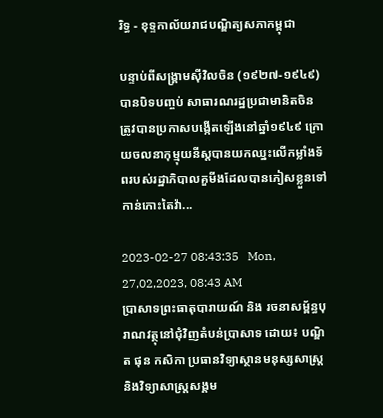រិទ្ធ - ខុទ្ទកាល័យរាជបណ្ឌិត្យសភាកម្ពុជា

បន្ទាប់ពីសង្គ្រាមស៊ីវិលចិន (១៩២៧-១៩៤៩) បានបិទបញ្ចប់ សាធារណរដ្ឋប្រជាមានិតចិន ត្រូវបានប្រកាសបង្កើតឡើងនៅឆ្នាំ១៩៤៩ ក្រោយចលនាកុម្មុយនីស្តបានយកឈ្នះលើកម្លាំងទ័ពរបស់រដ្ឋាភិបាលគួមីងដែលបានភៀសខ្លួនទៅកាន់កោះតៃវ៉ា...

2023-02-27 08:43:35   Mon, 27,02,2023, 08:43 AM
ប្រាសាទព្រះធាតុបារាយណ៍ និង រចនាសម្ព័ន្ធបុរាណវត្ថុនៅជុំវិញតំបន់ប្រាសាទ ដោយ៖ បណ្ឌិត ផុន កសិកា ប្រធានវិទ្យាស្ថានមនុស្សសាស្ត្រនិងវិទ្យាសាស្ត្រសង្គម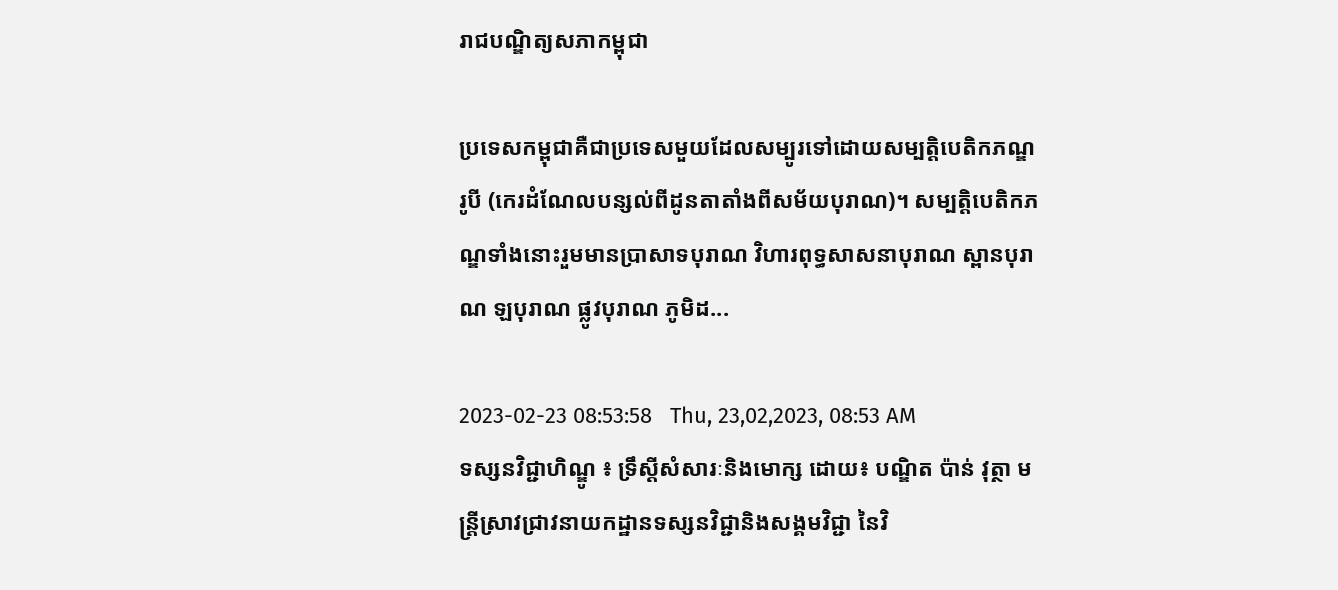រាជបណ្ឌិត្យសភាកម្ពុជា

ប្រទេសកម្ពុជាគឺជាប្រទេសមួយដែលសម្បូរទៅដោយសម្បត្តិបេតិកភណ្ឌរូបី (កេរដំណែលបន្សល់ពីដូនតាតាំងពីសម័យបុរាណ)។ សម្បត្តិបេតិកភណ្ឌទាំងនោះរួមមានប្រាសាទបុរាណ វិហារពុទ្ធសាសនាបុរាណ ស្ពានបុរាណ ឡបុរាណ ផ្លូវបុរាណ ភូមិដ...

2023-02-23 08:53:58   Thu, 23,02,2023, 08:53 AM
ទស្សនវិជ្ជាហិណ្ឌូ ៖ ទ្រឹស្តីសំសារៈនិងមោក្ស ដោយ៖ បណ្ឌិត ប៉ាន់ វុត្ថា មន្ត្រីស្រាវជ្រាវនាយកដ្ឋានទស្សនវិជ្ជានិងសង្គមវិជ្ជា នៃវិ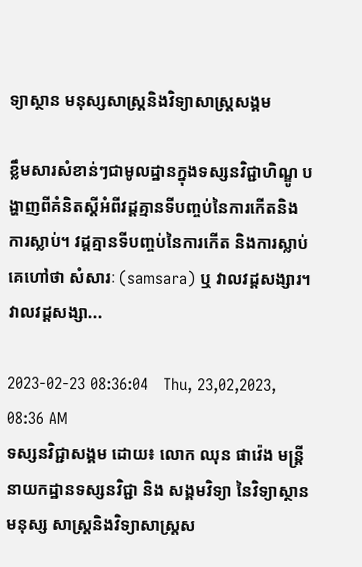ទ្យាស្ថាន មនុស្សសាស្ត្រនិងវិទ្យាសាស្ត្រសង្គម

ខ្លឹមសារសំខាន់ៗជាមូលដ្ឋានក្នុងទស្សនវិជ្ជាហិណ្ឌូ បង្ហាញពីគំនិតស្តីអំពីវដ្តគ្មានទីបញ្ចប់នៃការកើតនិងការស្លាប់។ វដ្តគ្មានទីបញ្ចប់នៃការកើត និងការស្លាប់ គេហៅថា សំសារៈ (samsara) ឬ វាលវដ្តសង្សារ។ វាលវដ្តសង្សា...

2023-02-23 08:36:04   Thu, 23,02,2023, 08:36 AM
ទស្សនវិជ្ជាសង្គម ដោយ៖ លោក ឈុន ផាវ៉េង មន្ត្រីនាយកដ្ឋានទស្សនវិជ្ជា និង សង្គមវិទ្យា នៃវិទ្យាស្ថានមនុស្ស សាស្ត្រនិងវិទ្យាសាស្រ្តស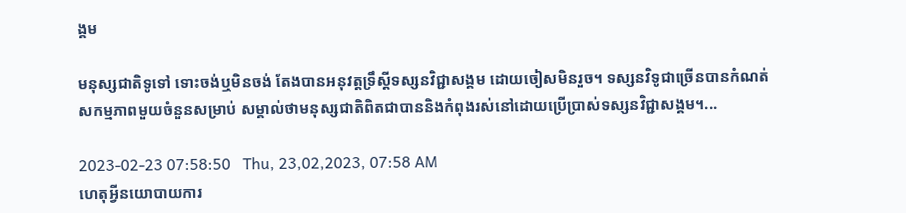ង្គម

មនុស្សជាតិទូទៅ ទោះចង់ឬមិនចង់ តែងបានអនុវត្តទ្រឹស្តីទស្សនវិជ្ជាសង្គម ដោយចៀសមិនរួច។ ទស្សនវិទូជាច្រើនបានកំណត់សកម្មភាពមួយចំនួនសម្រាប់ សម្គាល់ថាមនុស្សជាតិពិតជាបាននិងកំពុងរស់នៅដោយប្រើប្រាស់ទស្សនវិជ្ជាសង្គម។...

2023-02-23 07:58:50   Thu, 23,02,2023, 07:58 AM
ហេតុអ្វីនយោបាយការ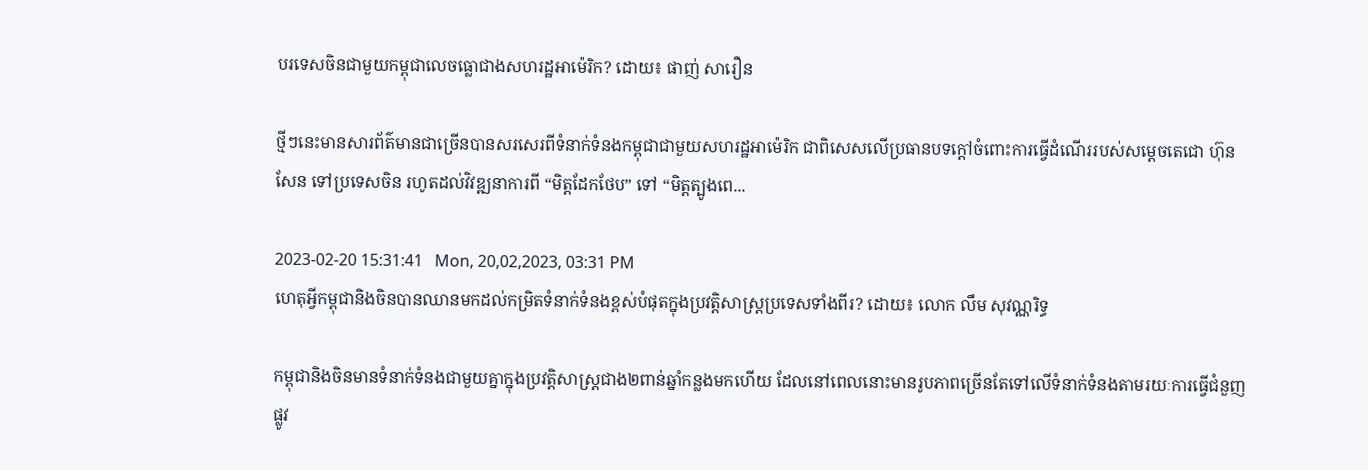បរទេសចិនជាមួយកម្ពុជាលេចធ្លោជាងសហរដ្ឋអាម៉េរិក? ដោយ៖ ផាញ់ សារឿន

ថ្មីៗនេះមានសារព័ត៌មានជាច្រើនបានសរសេរពីទំនាក់ទំនងកម្ពុជាជាមួយសហរដ្ឋអាម៉េរិក ជាពិសេសលើប្រធានបទក្ដៅចំពោះការធ្វើដំណើររបស់សម្ដេចតេជោ ហ៊ុន សែន ទៅប្រទេសចិន រហូតដល់វិវឌ្ឍនាការពី “មិត្តដែកថែប” ទៅ “មិត្តត្បូងពេ...

2023-02-20 15:31:41   Mon, 20,02,2023, 03:31 PM
ហេតុអ្វីកម្ពុជានិងចិនបានឈានមកដល់កម្រិតទំនាក់ទំនងខ្ពស់បំផុតក្នុងប្រវត្តិសាស្ត្រប្រទេសទាំងពីរ? ដោយ៖ លោក លឹម សុវណ្ណរិទ្ធ

កម្ពុជានិងចិនមានទំនាក់ទំនងជាមួយគ្នាក្នុងប្រវត្តិសាស្ត្រជាង២ពាន់ឆ្នាំកន្លងមកហើយ ដែលនៅពេលនោះមានរូបភាពច្រើនតែទៅលើទំនាក់ទំនងតាមរយៈការធ្វើជំនួញផ្លូវ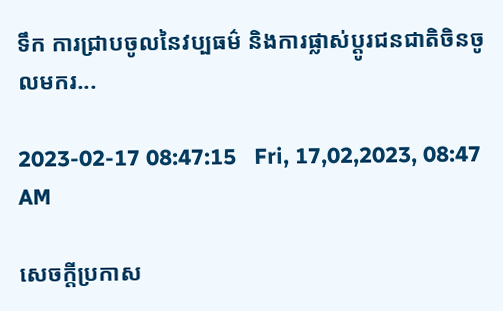ទឹក ការជ្រាបចូលនៃវប្បធម៌ និងការផ្លាស់ប្ដូរជនជាតិចិនចូលមករ...

2023-02-17 08:47:15   Fri, 17,02,2023, 08:47 AM

សេចក្តីប្រកាស